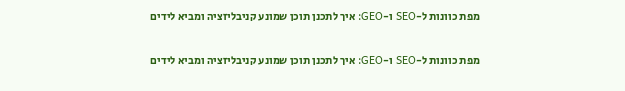מפת כוונות ל-SEO ו-GEO: איך לתכנן תוכן שמונע קניבליזציה ומביא לידים

מפת כוונות ל-SEO ו-GEO: איך לתכנן תוכן שמונע קניבליזציה ומביא לידים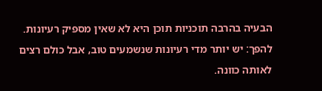הבעיה בהרבה תוכניות תוכן היא לא שאין מספיק רעיונות. להפך: יש יותר מדי רעיונות שנשמעים טוב, אבל כולם רצים לאותה כוונה.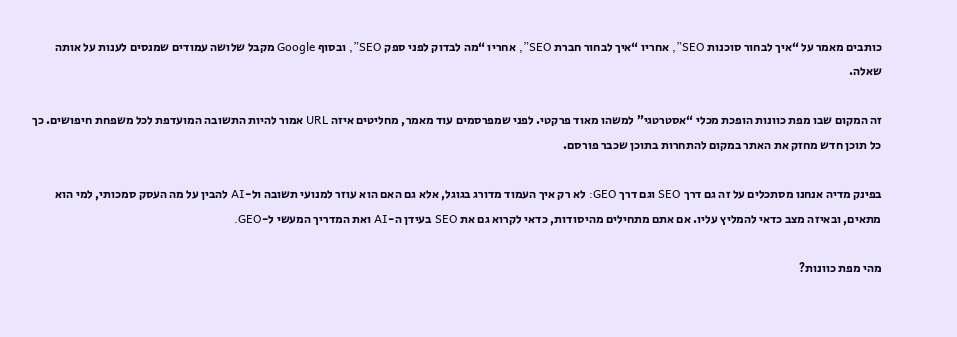כותבים מאמר על “איך לבחור סוכנות SEO”, אחריו “איך לבחור חברת SEO”, אחריו “מה לבדוק לפני ספק SEO”, ובסוף Google מקבל שלושה עמודים שמנסים לענות על אותה שאלה.

זה המקום שבו מפת כוונות הופכת מכלי “אסטרטגי” למשהו מאוד פרקטי. לפני שמפרסמים עוד מאמר, מחליטים איזה URL אמור להיות התשובה המועדפת לכל משפחת חיפושים. כך כל תוכן חדש מחזק את האתר במקום להתחרות בתוכן שכבר פורסם.

בפינק מדיה אנחנו מסתכלים על זה גם דרך SEO וגם דרך GEO: לא רק איך העמוד מדורג בגוגל, אלא גם האם הוא עוזר למנועי תשובה ול-AI להבין על מה העסק סמכותי, למי הוא מתאים, ובאיזה מצב כדאי להמליץ עליו. אם אתם מתחילים מהיסודות, כדאי לקרוא גם את SEO בעידן ה-AI ואת המדריך המעשי ל-GEO.

מהי מפת כוונות?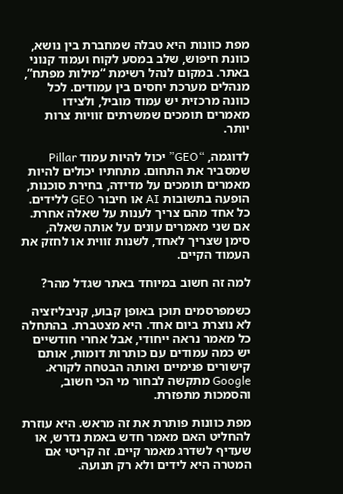מפת כוונות היא טבלה שמחברת בין נושא, כוונת חיפוש, שלב במסע לקוח ועמוד קנוני באתר. במקום לנהל רשימת “מילות מפתח”, מנהלים מערכת יחסים בין עמודים. לכל כוונה מרכזית יש עמוד מוביל, ולצידו מאמרים תומכים שמשרתים זוויות צרות יותר.

לדוגמה, “GEO” יכול להיות עמוד Pillar שמסביר את התחום. מתחתיו יכולים להיות מאמרים תומכים על מדידה, בחירת סוכנות, הופעה בתשובות AI או חיבור GEO ללידים. כל אחד מהם צריך לענות על שאלה אחרת. אם שני מאמרים עונים על אותה שאלה, סימן שצריך לאחד, לשנות זווית או לחזק את העמוד הקיים.

למה זה חשוב במיוחד באתר שגדל מהר?

כשמפרסמים תוכן באופן קבוע, קניבליזציה לא נוצרת ביום אחד. היא מצטברת. בהתחלה כל מאמר נראה ייחודי, אבל אחרי חודשיים יש כמה עמודים עם כותרות דומות, אותם קישורים פנימיים ואותה הבטחה לקורא. Google מתקשה לבחור מי הכי חשוב, והסמכות מתפזרת.

מפת כוונות פותרת את זה מראש. היא עוזרת להחליט האם מאמר חדש באמת נדרש, או שעדיף לשדרג מאמר קיים. זה קריטי אם המטרה היא לידים ולא רק תנועה.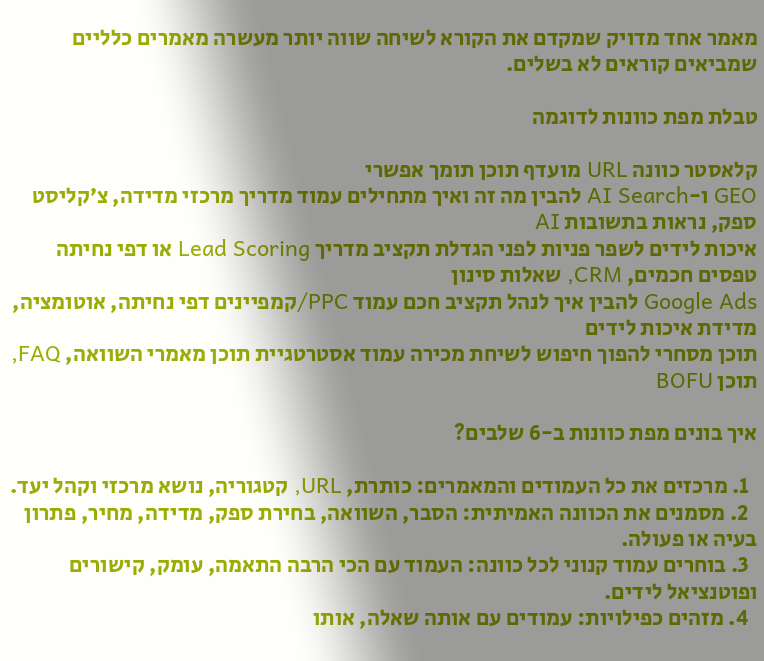מאמר אחד מדויק שמקדם את הקורא לשיחה שווה יותר מעשרה מאמרים כלליים שמביאים קוראים לא בשלים.

טבלת מפת כוונות לדוגמה

קלאסטר כוונה URL מועדף תוכן תומך אפשרי
GEO ו-AI Search להבין מה זה ואיך מתחילים עמוד מדריך מרכזי מדידה, צ׳קליסט ספק, נראות בתשובות AI
איכות לידים לשפר פניות לפני הגדלת תקציב מדריך Lead Scoring או דפי נחיתה טפסים חכמים, CRM, שאלות סינון
Google Ads להבין איך לנהל תקציב חכם עמוד PPC/קמפיינים דפי נחיתה, אוטומציה, מדידת איכות לידים
תוכן מסחרי להפוך חיפוש לשיחת מכירה עמוד אסטרטגיית תוכן מאמרי השוואה, FAQ, תוכן BOFU

איך בונים מפת כוונות ב-6 שלבים?

  1. מרכזים את כל העמודים והמאמרים: כותרת, URL, קטגוריה, נושא מרכזי וקהל יעד.
  2. מסמנים את הכוונה האמיתית: הסבר, השוואה, בחירת ספק, מדידה, מחיר, פתרון בעיה או פעולה.
  3. בוחרים עמוד קנוני לכל כוונה: העמוד עם הכי הרבה התאמה, עומק, קישורים ופוטנציאל לידים.
  4. מזהים כפילויות: עמודים עם אותה שאלה, אותו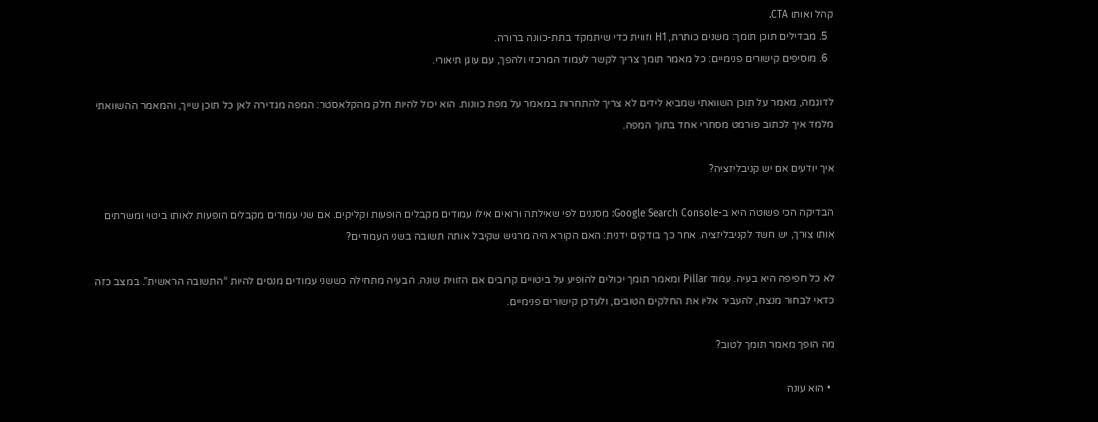קהל ואותו CTA.
  5. מבדילים תוכן תומך: משנים כותרת, H1 וזווית כדי שיתמקד בתת-כוונה ברורה.
  6. מוסיפים קישורים פנימיים: כל מאמר תומך צריך לקשר לעמוד המרכזי ולהפך, עם עוגן תיאורי.

לדוגמה, מאמר על תוכן השוואתי שמביא לידים לא צריך להתחרות במאמר על מפת כוונות. הוא יכול להיות חלק מהקלאסטר: המפה מגדירה לאן כל תוכן שייך, והמאמר ההשוואתי מלמד איך לכתוב פורמט מסחרי אחד בתוך המפה.

איך יודעים אם יש קניבליזציה?

הבדיקה הכי פשוטה היא ב-Google Search Console: מסננים לפי שאילתה ורואים אילו עמודים מקבלים הופעות וקליקים. אם שני עמודים מקבלים הופעות לאותו ביטוי ומשרתים אותו צורך, יש חשד לקניבליזציה. אחר כך בודקים ידנית: האם הקורא היה מרגיש שקיבל אותה תשובה בשני העמודים?

לא כל חפיפה היא בעיה. עמוד Pillar ומאמר תומך יכולים להופיע על ביטויים קרובים אם הזווית שונה. הבעיה מתחילה כששני עמודים מנסים להיות “התשובה הראשית”. במצב כזה כדאי לבחור מנצח, להעביר אליו את החלקים הטובים, ולעדכן קישורים פנימיים.

מה הופך מאמר תומך לטוב?

  • הוא עונה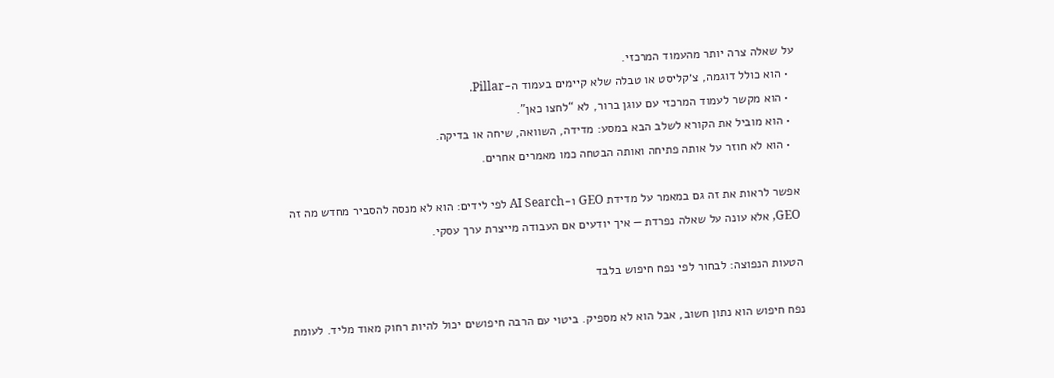על שאלה צרה יותר מהעמוד המרכזי.
  • הוא כולל דוגמה, צ׳קליסט או טבלה שלא קיימים בעמוד ה-Pillar.
  • הוא מקשר לעמוד המרכזי עם עוגן ברור, לא “לחצו כאן”.
  • הוא מוביל את הקורא לשלב הבא במסע: מדידה, השוואה, שיחה או בדיקה.
  • הוא לא חוזר על אותה פתיחה ואותה הבטחה כמו מאמרים אחרים.

אפשר לראות את זה גם במאמר על מדידת GEO ו-AI Search לפי לידים: הוא לא מנסה להסביר מחדש מה זה GEO, אלא עונה על שאלה נפרדת — איך יודעים אם העבודה מייצרת ערך עסקי.

הטעות הנפוצה: לבחור לפי נפח חיפוש בלבד

נפח חיפוש הוא נתון חשוב, אבל הוא לא מספיק. ביטוי עם הרבה חיפושים יכול להיות רחוק מאוד מליד. לעומת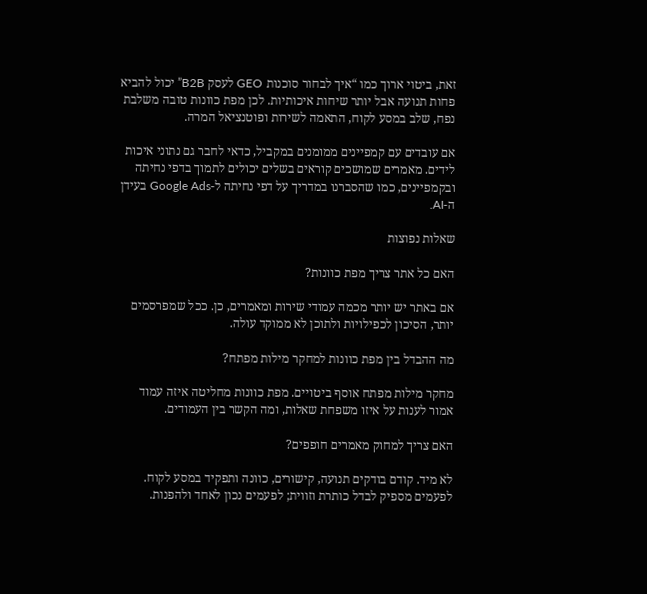זאת, ביטוי ארוך כמו “איך לבחור סוכנות GEO לעסק B2B” יכול להביא פחות תנועה אבל יותר שיחות איכותיות. לכן מפת כוונות טובה משלבת נפח, שלב במסע לקוח, התאמה לשירות ופוטנציאל המרה.

אם עובדים עם קמפיינים ממומנים במקביל, כדאי לחבר גם נתוני איכות לידים. מאמרים שמושכים קוראים בשלים יכולים לתמוך בדפי נחיתה ובקמפיינים, כמו שהסברנו במדריך על דפי נחיתה ל-Google Ads בעידן ה-AI.

שאלות נפוצות

האם כל אתר צריך מפת כוונות?

אם באתר יש יותר מכמה עמודי שירות ומאמרים, כן. ככל שמפרסמים יותר, הסיכון לכפילויות ולתוכן לא ממוקד עולה.

מה ההבדל בין מפת כוונות למחקר מילות מפתח?

מחקר מילות מפתח אוסף ביטויים. מפת כוונות מחליטה איזה עמוד אמור לענות על איזו משפחת שאלות, ומה הקשר בין העמודים.

האם צריך למחוק מאמרים חופפים?

לא מיד. קודם בודקים תנועה, קישורים, כוונה ותפקיד במסע לקוח. לפעמים מספיק לבדל כותרת וזווית; לפעמים נכון לאחד ולהפנות.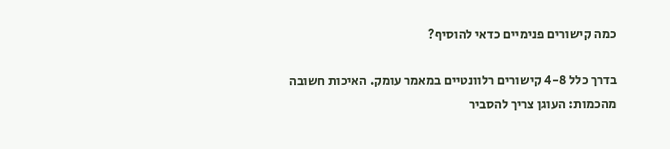כמה קישורים פנימיים כדאי להוסיף?

בדרך כלל 4-8 קישורים רלוונטיים במאמר עומק. האיכות חשובה מהכמות: העוגן צריך להסביר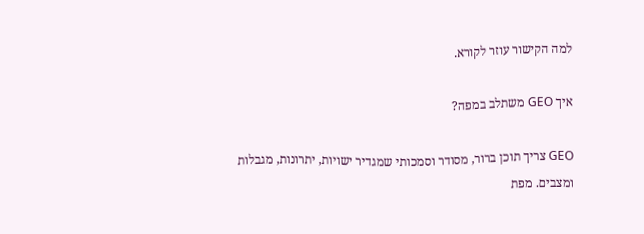למה הקישור עוזר לקורא.

איך GEO משתלב במפה?

GEO צריך תוכן ברור, מסודר וסמכותי שמגדיר ישויות, יתרונות, מגבלות ומצבים. מפת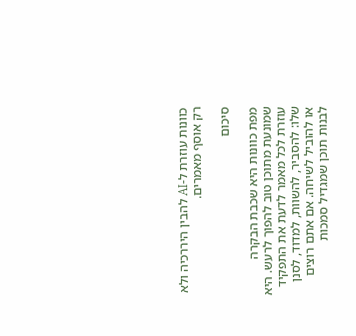כוונות עוזרת ל-AI להבין היררכיה ולא רק אוסף מאמרים.

סיכום

מפת כוונות היא שכבת הבקרה שמונעת מתוכן טוב להפוך לרעש. היא עוזרת לכל מאמר לדעת את התפקיד שלו: להסביר, להשוות, למדוד, לסנן או להוביל לשיחה. אם אתם רוצים לבנות תוכן שמגדיל סמכות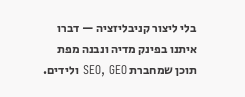בלי ליצור קניבליזציה — דברו איתנו בפינק מדיה ונבנה מפת תוכן שמחברת SEO, GEO ולידים.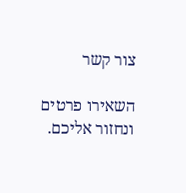צור קשר

השאירו פרטים ונחזור אליכם.